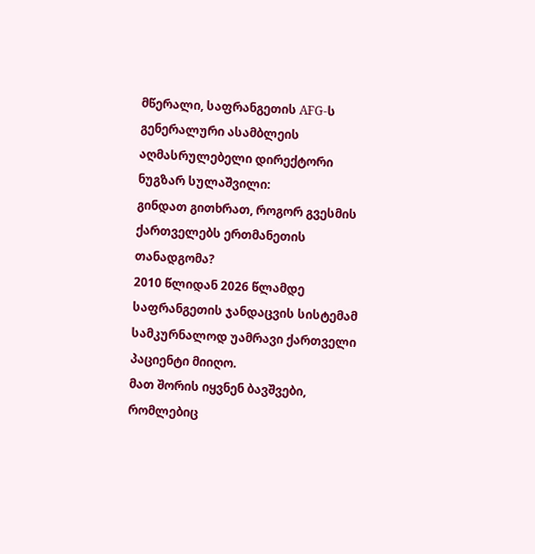მწერალი, საფრანგეთის AFG-ს გენერალური ასამბლეის აღმასრულებელი დირექტორი ნუგზარ სულაშვილი:
გინდათ გითხრათ, როგორ გვესმის ქართველებს ერთმანეთის თანადგომა?
2010 წლიდან 2026 წლამდე საფრანგეთის ჯანდაცვის სისტემამ სამკურნალოდ უამრავი ქართველი პაციენტი მიიღო.
მათ შორის იყვნენ ბავშვები, რომლებიც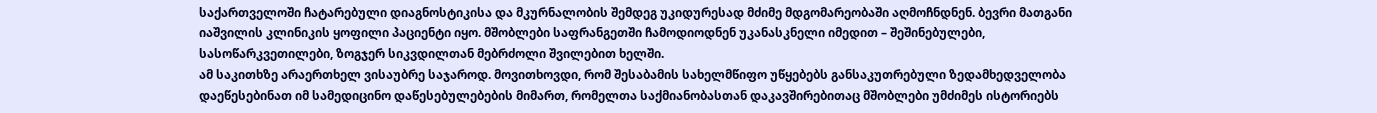საქართველოში ჩატარებული დიაგნოსტიკისა და მკურნალობის შემდეგ უკიდურესად მძიმე მდგომარეობაში აღმოჩნდნენ. ბევრი მათგანი იაშვილის კლინიკის ყოფილი პაციენტი იყო. მშობლები საფრანგეთში ჩამოდიოდნენ უკანასკნელი იმედით – შეშინებულები, სასოწარკვეთილები, ზოგჯერ სიკვდილთან მებრძოლი შვილებით ხელში.
ამ საკითხზე არაერთხელ ვისაუბრე საჯაროდ. მოვითხოვდი, რომ შესაბამის სახელმწიფო უწყებებს განსაკუთრებული ზედამხედველობა დაეწესებინათ იმ სამედიცინო დაწესებულებების მიმართ, რომელთა საქმიანობასთან დაკავშირებითაც მშობლები უმძიმეს ისტორიებს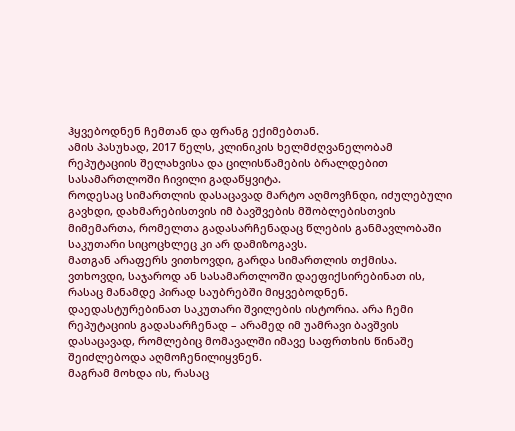ჰყვებოდნენ ჩემთან და ფრანგ ექიმებთან.
ამის პასუხად, 2017 წელს, კლინიკის ხელმძღვანელობამ რეპუტაციის შელახვისა და ცილისწამების ბრალდებით სასამართლოში ჩივილი გადაწყვიტა.
როდესაც სიმართლის დასაცავად მარტო აღმოვჩნდი, იძულებული გავხდი, დახმარებისთვის იმ ბავშვების მშობლებისთვის მიმემართა, რომელთა გადასარჩენადაც წლების განმავლობაში საკუთარი სიცოცხლეც კი არ დამიზოგავს.
მათგან არაფერს ვითხოვდი, გარდა სიმართლის თქმისა.
ვთხოვდი, საჯაროდ ან სასამართლოში დაეფიქსირებინათ ის, რასაც მანამდე პირად საუბრებში მიყვებოდნენ. დაედასტურებინათ საკუთარი შვილების ისტორია. არა ჩემი რეპუტაციის გადასარჩენად – არამედ იმ უამრავი ბავშვის დასაცავად, რომლებიც მომავალში იმავე საფრთხის წინაშე შეიძლებოდა აღმოჩენილიყვნენ.
მაგრამ მოხდა ის, რასაც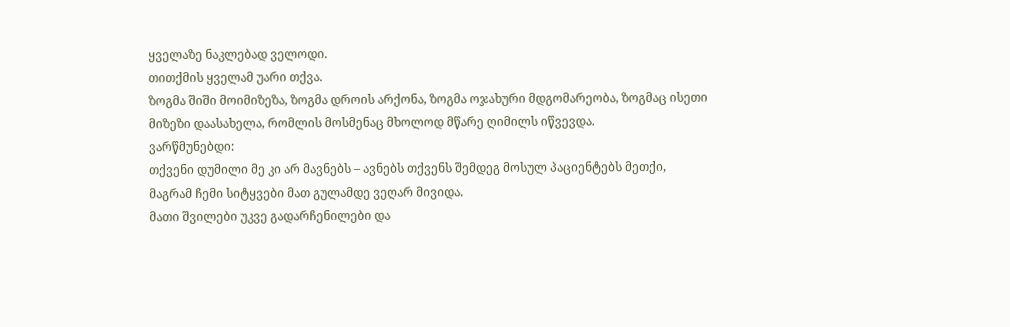ყველაზე ნაკლებად ველოდი.
თითქმის ყველამ უარი თქვა.
ზოგმა შიში მოიმიზეზა, ზოგმა დროის არქონა, ზოგმა ოჯახური მდგომარეობა, ზოგმაც ისეთი მიზეზი დაასახელა, რომლის მოსმენაც მხოლოდ მწარე ღიმილს იწვევდა.
ვარწმუნებდი:
თქვენი დუმილი მე კი არ მავნებს – ავნებს თქვენს შემდეგ მოსულ პაციენტებს მეთქი,
მაგრამ ჩემი სიტყვები მათ გულამდე ვეღარ მივიდა.
მათი შვილები უკვე გადარჩენილები და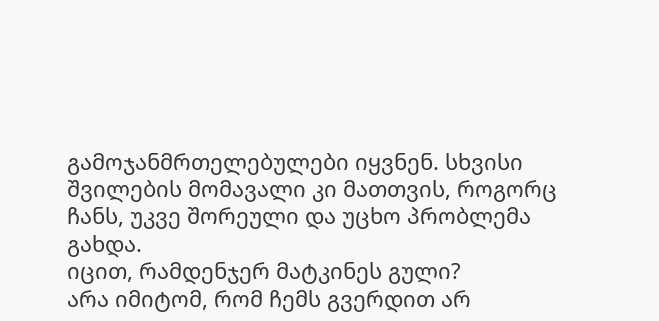გამოჯანმრთელებულები იყვნენ. სხვისი შვილების მომავალი კი მათთვის, როგორც ჩანს, უკვე შორეული და უცხო პრობლემა გახდა.
იცით, რამდენჯერ მატკინეს გული?
არა იმიტომ, რომ ჩემს გვერდით არ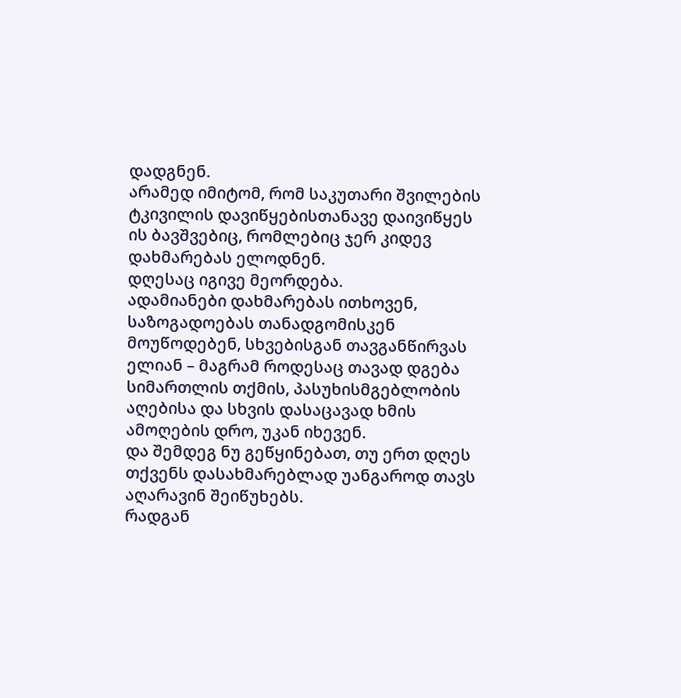დადგნენ.
არამედ იმიტომ, რომ საკუთარი შვილების ტკივილის დავიწყებისთანავე დაივიწყეს ის ბავშვებიც, რომლებიც ჯერ კიდევ დახმარებას ელოდნენ.
დღესაც იგივე მეორდება.
ადამიანები დახმარებას ითხოვენ, საზოგადოებას თანადგომისკენ მოუწოდებენ, სხვებისგან თავგანწირვას ელიან – მაგრამ როდესაც თავად დგება სიმართლის თქმის, პასუხისმგებლობის აღებისა და სხვის დასაცავად ხმის ამოღების დრო, უკან იხევენ.
და შემდეგ ნუ გეწყინებათ, თუ ერთ დღეს თქვენს დასახმარებლად უანგაროდ თავს აღარავინ შეიწუხებს.
რადგან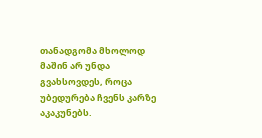თანადგომა მხოლოდ მაშინ არ უნდა გვახსოვდეს, როცა უბედურება ჩვენს კარზე აკაკუნებს.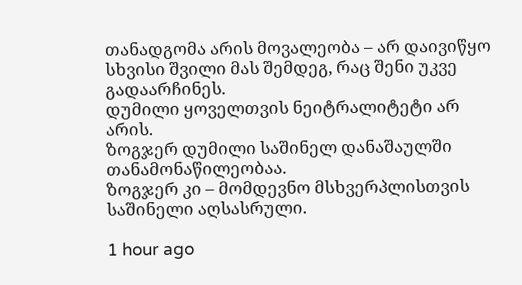თანადგომა არის მოვალეობა – არ დაივიწყო სხვისი შვილი მას შემდეგ, რაც შენი უკვე გადაარჩინეს.
დუმილი ყოველთვის ნეიტრალიტეტი არ არის.
ზოგჯერ დუმილი საშინელ დანაშაულში თანამონაწილეობაა.
ზოგჯერ კი – მომდევნო მსხვერპლისთვის საშინელი აღსასრული.

1 hour ago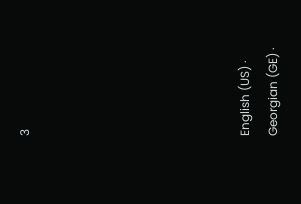3







English (US) ·
Georgian (GE) ·